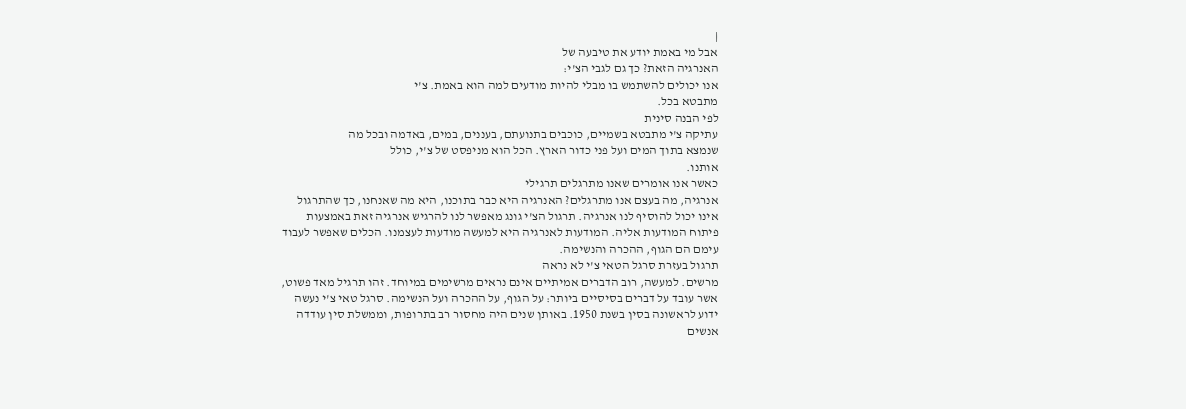|
אבל מי באמת יודע את טיבעה של
האנרגיה הזאת? כך גם לגבי הצ'י:
אנו יכולים להשתמש בו מבלי להיות מודעים למה הוא באמת. צ'י
מתבטא בכל.
לפי הבנה סינית
עתיקה צ'י מתבטא בשמיים, כוכבים בתנועתם, בעננים, במים, באדמה ובכל מה
שנמצא בתוך המים ועל פני כדור הארץ. הכל הוא מניפסט של צ'י, כולל
אותנו.
כאשר אנו אומרים שאנו מתרגלים תרגילי
אנרגיה, מה בעצם אנו מתרגלים? האנרגיה היא כבר בתוכנו, היא מה שאנחנו, כך שהתרגול
אינו יכול להוסיף לנו אנרגיה. תרגול הצ'י גונג מאפשר לנו להרגיש אנרגיה זאת באמצעות
פיתוח המודעות אליה. המודעות לאנרגיה היא למעשה מודעות לעצמנו. הכלים שאפשר לעבוד
עימם הם הגוף, ההכרה והנשימה.
תרגול בעזרת סרגל הטאי צ'י לא נראה
מרשים. למעשה, רוב הדברים אמיתיים אינם נראים מרשימים במיוחד. זהו תרגיל מאד פשוט,
אשר עובד על דברים בסיסיים ביותר: על הגוף, על ההכרה ועל הנשימה. סרגל טאי צ'י נעשה
ידוע לראשונה בסין בשנת 1950. באותן שנים היה מחסור רב בתרופות, וממשלת סין עודדה
אנשים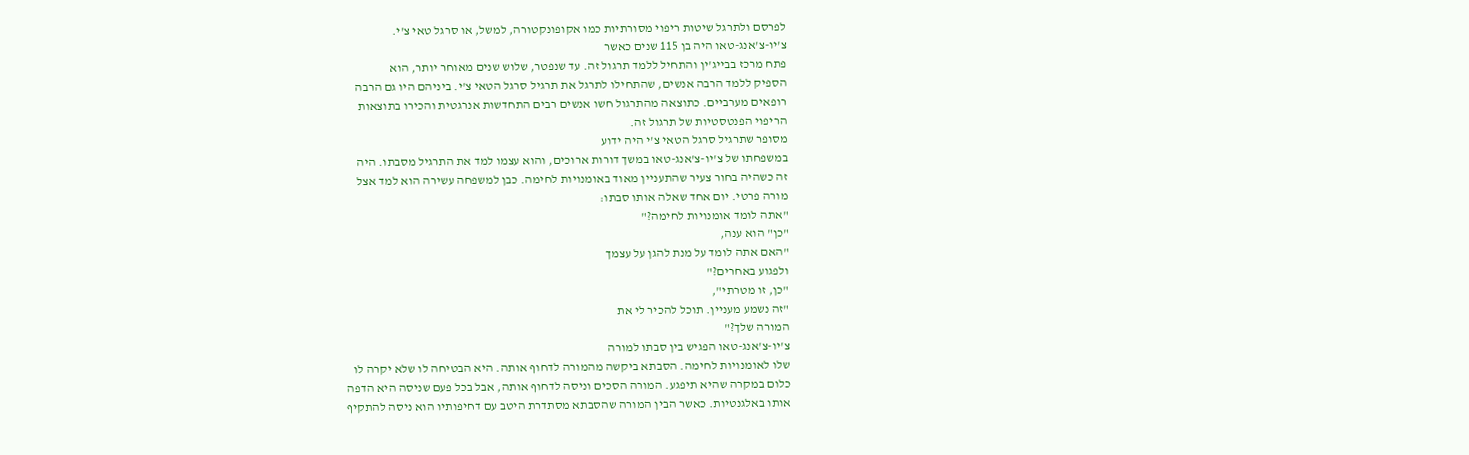לפרסם ולתרגל שיטות ריפוי מסורתיות כמו אקופונקטורה, למשל, או סרגל טאי צ'י.
צ'יו-צ'אנג-טאו היה בן 115 שנים כאשר
פתח מרכז בבייג'ין והתחיל ללמד תרגול זה. עד שנפטר, שלוש שנים מאוחר יותר, הוא
הספיק ללמד הרבה אנשים, שהתחילו לתרגל את תרגיל סרגל הטאי צ'י. ביניהם היו גם הרבה
רופאים מערביים. כתוצאה מהתרגול חשו אנשים רבים התחדשות אנרגטית והכירו בתוצאות
הריפוי הפנטסטיות של תרגול זה.
מסופר שתרגיל סרגל הטאי צ'י היה ידוע
במשפחתו של צ'יו-צ'אנג-טאו במשך דורות ארוכים, והוא עצמו למד את התרגיל מסבתו. היה
זה כשהיה בחור צעיר שהתעניין מאוד באומנויות לחימה. כבן למשפחה עשירה הוא למד אצל
מורה פרטי. יום אחד שאלה אותו סבתו:
"אתה לומד אומנויות לחימה?"
"כן" הוא ענה,
"האם אתה לומד על מנת להגן על עצמך
ולפגוע באחרים?"
"כן, זו מטרתי",
"זה נשמע מעניין. תוכל להכיר לי את
המורה שלך?"
צ'יו-צ'אנג-טאו הפגיש בין סבתו למורה
שלו לאומנויות לחימה. הסבתא ביקשה מהמורה לדחוף אותה. היא הבטיחה לו שלא יקרה לו
כלום במקרה שהיא תיפגע. המורה הסכים וניסה לדחוף אותה, אבל בכל פעם שניסה היא הדפה
אותו באלגנטיות. כאשר הבין המורה שהסבתא מסתדרת היטב עם דחיפותיו הוא ניסה להתקיף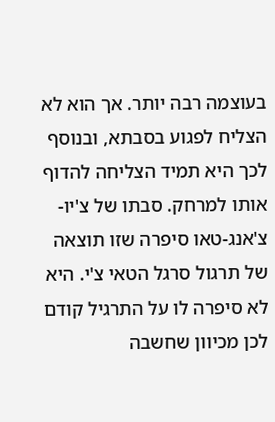בעוצמה רבה יותר. אך הוא לא הצליח לפגוע בסבתא, ובנוסף לכך היא תמיד הצליחה להדוף
אותו למרחק. סבתו של צ'יו-צ'אנג-טאו סיפרה שזו תוצאה של תרגול סרגל הטאי צ'י. היא
לא סיפרה לו על התרגיל קודם לכן מכיוון שחשבה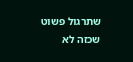שתרגול פשוט שכזה לא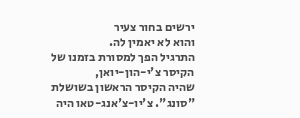ירשים בחור צעיר
והוא לא יאמין לה.
התרגיל הפך למסורת בזמנו של הקיסר צ'י-הון-יואן,
שהיה הקיסר הראשון בשושלת "סונג". צ'יו-צ'אנג-טאו היה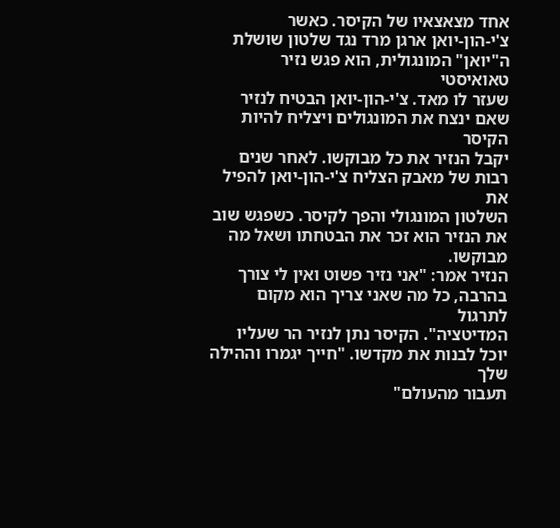אחד מצאצאיו של הקיסר. כאשר
צ'י-הון-יואן ארגן מרד נגד שלטון שושלת ה"יואן" המונגולית, הוא פגש נזיר טאואיסטי
שעזר לו מאד. צ'י-הון-יואן הבטיח לנזיר שאם ינצח את המונגולים ויצליח להיות הקיסר
יקבל הנזיר את כל מבוקשו. לאחר שנים רבות של מאבק הצליח צ'י-הון-יואן להפיל את
השלטון המונגולי והפך לקיסר. כשפגש שוב את הנזיר הוא זכר את הבטחתו ושאל מה מבוקשו.
הנזיר אמר: "אני נזיר פשוט ואין לי צורך בהרבה, כל מה שאני צריך הוא מקום לתרגול
המדיטציה". הקיסר נתן לנזיר הר שעליו יוכל לבנות את מקדשו. "חייך יגמרו וההילה שלך
תעבור מהעולם"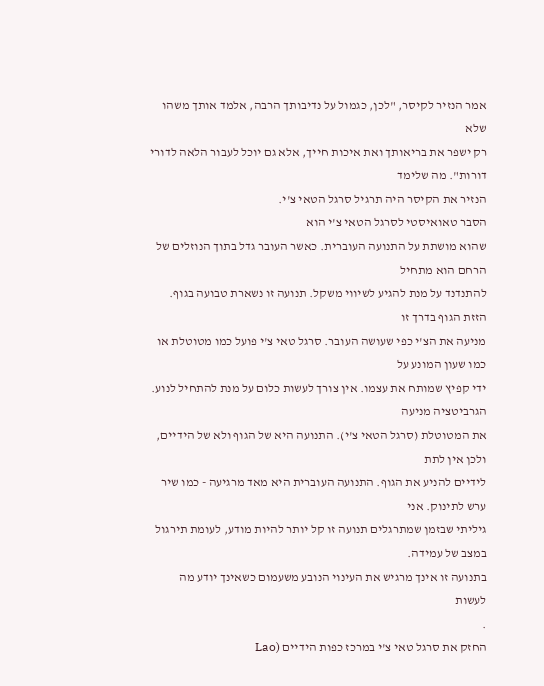אמר הנזיר לקיסר, "לכן, כגמול על נדיבותך הרבה, אלמד אותך משהו שלא
רק ישפר את בריאותך ואת איכות חייך, אלא גם יוכל לעבור הלאה לדורי דורות". מה שלימד
הנזיר את הקיסר היה תרגיל סרגל הטאי צ'י.
הסבר טאואיסטי לסרגל הטאי צ'י הוא
שהוא מושתת על התנועה העוברית. כאשר העובר גדל בתוך הנוזלים של הרחם הוא מתחיל
להתנדנד על מנת להגיע לשיווי משקל. תנועה זו נשארת טבועה בגוף. הזזת הגוף בדרך זו
מניעה את הצ'י כפי שעושה העובר. סרגל טאי צ'י פועל כמו מטוטלת או כמו שעון המונע על
ידי קפיץ שמותח את עצמו. אין צורך לעשות כלום על מנת להתחיל לנוע. הגרביטציה מניעה
את המטוטלת (סרגל הטאי צ'י). התנועה היא של הגוף ולא של הידיים, ולכן אין לתת
לידיים להניע את הגוף. התנועה העוברית היא מאד מרגיעה - כמו שיר ערש לתינוק. אני
גיליתי שבזמן שמתרגלים תנועה זו קל יותר להיות מודע, לעומת תירגול במצב של עמידה.
בתנועה זו אינך מרגיש את העינוי הנובע משעמום כשאינך יודע מה לעשות
.
החזק את סרגל טאי צ'י במרכז כפות הידיים (Lao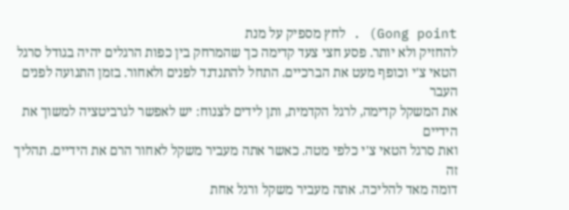Gong point) . לחץ מספיק על מנת
להחזיק ולא יותר. פסע חצי צעד קדימה כך שהמרחק בין כפות הרגלים יהיה בגודל סרגל
הטאי צ'י וכופף מעט את הברכיים. התחל להתנדנד לפנים ולאחור. בזמן התנועה לפנים העבר
את המשקל קדימה, לרגל הקדמית, ותן לידים לצנוח: יש לאפשר לגרביטציה למשוך את הידיים
ואת סרגל הטאי צ'י כלפי מטה. כאשר אתה מעביר משקל לאחור הרם את הידיים. תהליך זה
דומה מאד להליכה. אתה מעביר משקל ורגל אחת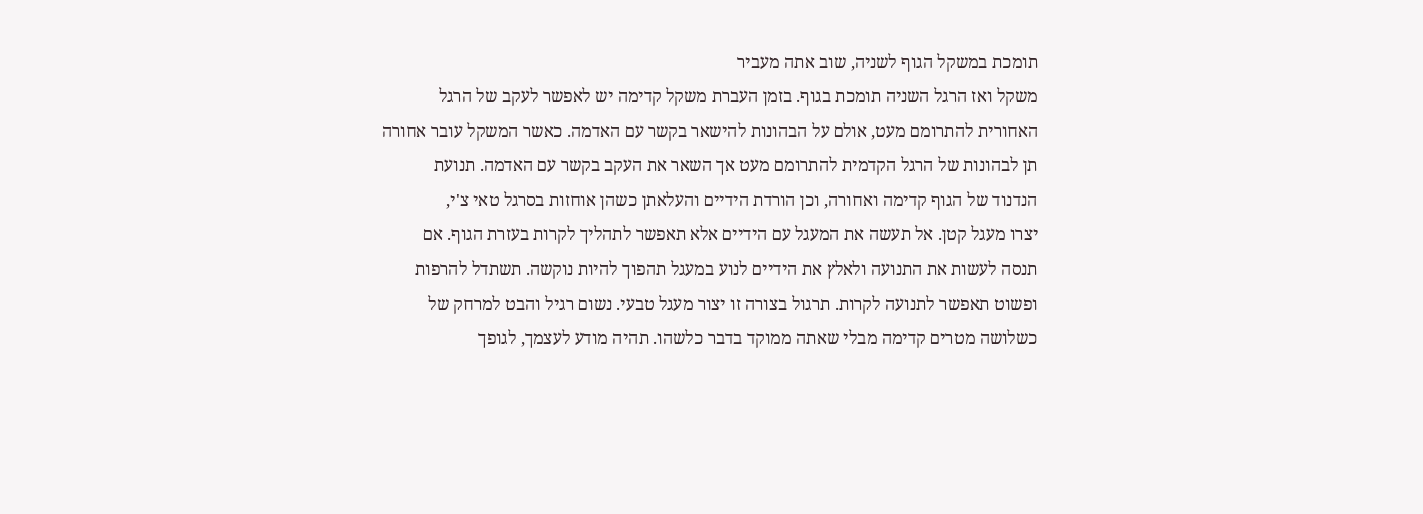תומכת במשקל הגוף לשניה, שוב אתה מעביר
משקל ואז הרגל השניה תומכת בגוף. בזמן העברת משקל קדימה יש לאפשר לעקב של הרגל
האחורית להתרומם מעט, אולם על הבהונות להישאר בקשר עם האדמה. כאשר המשקל עובר אחורה
תן לבהונות של הרגל הקדמית להתרומם מעט אך השאר את העקב בקשר עם האדמה. תנועת
הנדנוד של הגוף קדימה ואחורה, וכן הורדת הידיים והעלאתן כשהן אוחזות בסרגל טאי צ'י,
יצרו מעגל קטן. אל תעשה את המעגל עם הידיים אלא תאפשר לתהליך לקרות בעזרת הגוף. אם
תנסה לעשות את התנועה ולאלץ את הידיים לנוע במעגל תהפוך להיות נוקשה. תשתדל להרפות
ופשוט תאפשר לתנועה לקרות. תרגול בצורה זו יצור מעגל טבעי. נשום רגיל והבט למרחק של
כשלושה מטרים קדימה מבלי שאתה ממוקד בדבר כלשהו. תהיה מודע לעצמך, לגופך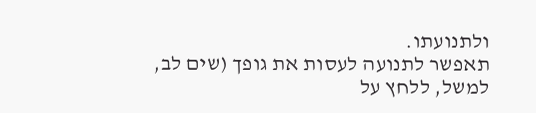ולתנועתו.
תאפשר לתנועה לעסות את גופך (שים לב, למשל, ללחץ על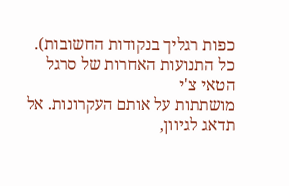כפות רגליך בנקודות החשובות).
כל התנועות האחרות של סרגל הטאי צ'י
מושתתות על אותם העקרונות. אל תדאג לגיוון,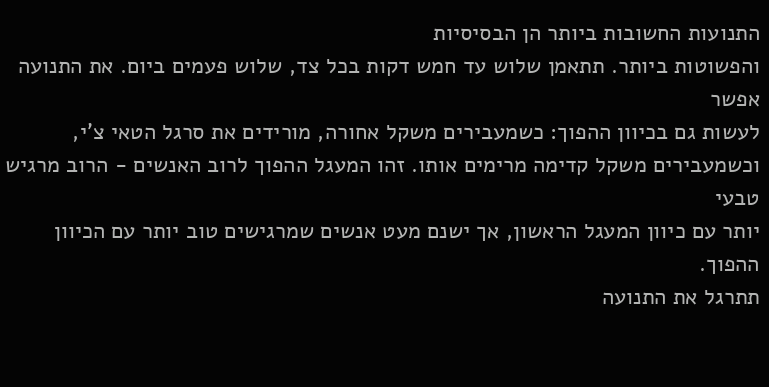התנועות החשובות ביותר הן הבסיסיות
והפשוטות ביותר. תתאמן שלוש עד חמש דקות בכל צד, שלוש פעמים ביום. את התנועה אפשר
לעשות גם בכיוון ההפוך: כשמעבירים משקל אחורה, מורידים את סרגל הטאי צ'י,
וכשמעבירים משקל קדימה מרימים אותו. זהו המעגל ההפוך לרוב האנשים - הרוב מרגיש טבעי
יותר עם כיוון המעגל הראשון, אך ישנם מעט אנשים שמרגישים טוב יותר עם הכיוון ההפוך.
תתרגל את התנועה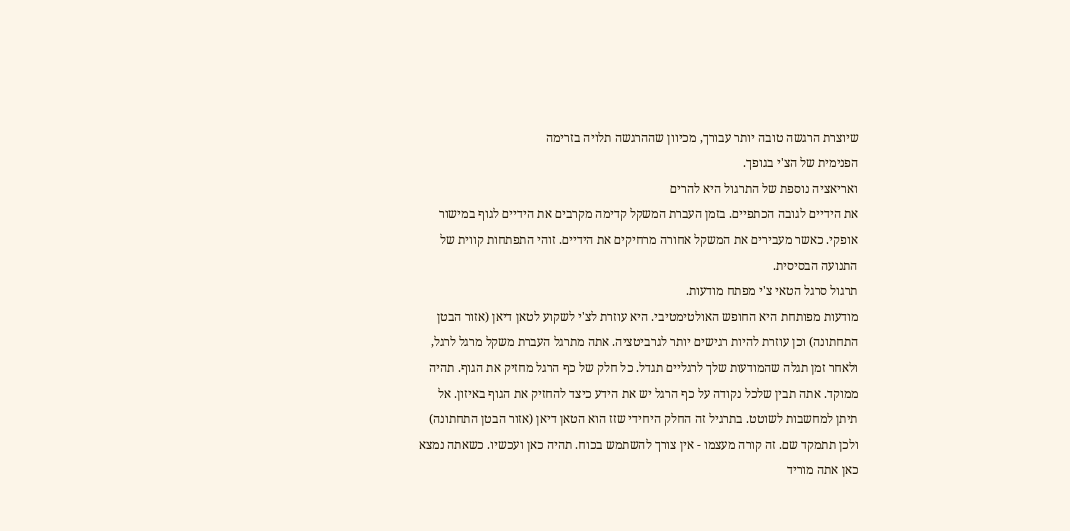שיוצרת הרגשה טובה יותר עבורך, מכיוון שההרגשה תלויה בזרימה
הפנימית של הצ'י בגופך.
ואריאציה נוספת של התרגול היא להרים
את הידיים לגובה הכתפיים. בזמן העברת המשקל קדימה מקרבים את הידיים לגוף במישור
אופקי. כאשר מעבירים את המשקל אחורה מרחיקים את הידיים. זוהי התפתחות קווית של
התנועה הבסיסית.
תרגול סרגל הטאי צ'י מפתח מודעות.
מודעות מפותחת היא החופש האולטימטיבי. היא עוזרת לצ'י לשקוע לטאן דיאן (אזור הבטן
התחתונה) וכן עוזרת להיות רגישים יותר לגרביטציה. אתה מתרגל העברת משקל מרגל לרגל,
ולאחר זמן תגלה שהמודעות שלך לרגליים תגדל. כל חלק של כף הרגל מחזיק את הגוף. תהיה
ממוקד. אתה תבין שלכל נקודה על כף הרגל יש את הידע כיצד להחזיק את הגוף באיזון. אל
תיתן למחשבות לשוטט. בתרגיל זה החלק היחידי שזז הוא הטאן דיאן (אזור הבטן התחתונה)
ולכן תתמקד שם. זה קורה מעצמו - אין צורך להשתמש בכוח. תהיה כאן ועכשיו. כשאתה נמצא
כאן אתה מוריד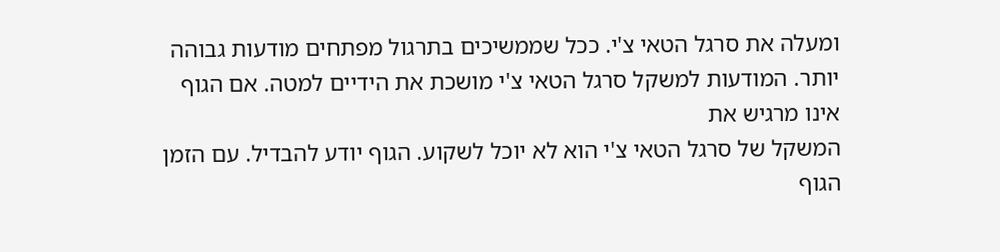ומעלה את סרגל הטאי צ'י. ככל שממשיכים בתרגול מפתחים מודעות גבוהה
יותר. המודעות למשקל סרגל הטאי צ'י מושכת את הידיים למטה. אם הגוף אינו מרגיש את
המשקל של סרגל הטאי צ'י הוא לא יוכל לשקוע. הגוף יודע להבדיל. עם הזמן הגוף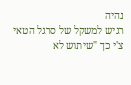נהיה
רגיש למשקל של סרגל הטאי צ'י כך "שיתוש לא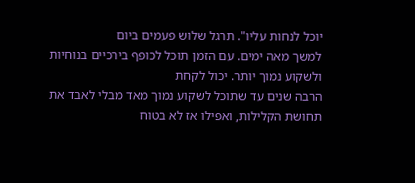יוכל לנחות עליו". תרגל שלוש פעמים ביום
למשך מאה ימים. עם הזמן תוכל לכופף בירכיים בנוחיות ולשקוע נמוך יותר. יכול לקחת
הרבה שנים עד שתוכל לשקוע נמוך מאד מבלי לאבד את תחושת הקלילות, ואפילו אז לא בטוח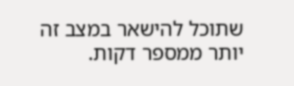שתוכל להישאר במצב זה יותר ממספר דקות.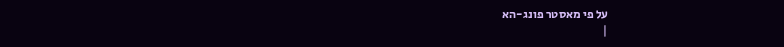על פי מאסטר פונג-הא
|